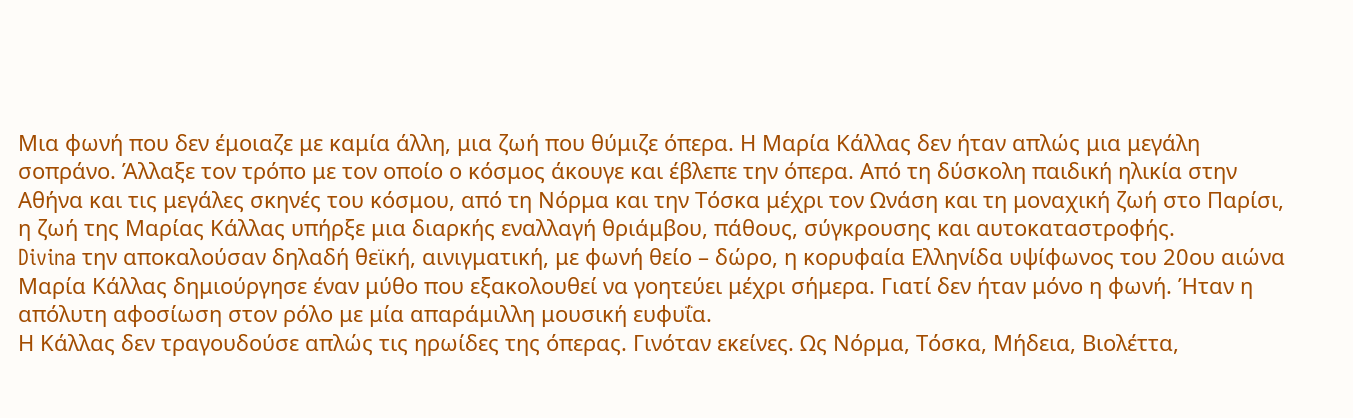Μια φωνή που δεν έμοιαζε με καμία άλλη, μια ζωή που θύμιζε όπερα. Η Μαρία Κάλλας δεν ήταν απλώς μια μεγάλη σοπράνο. Άλλαξε τον τρόπο με τον οποίο ο κόσμος άκουγε και έβλεπε την όπερα. Από τη δύσκολη παιδική ηλικία στην Αθήνα και τις μεγάλες σκηνές του κόσμου, από τη Νόρμα και την Τόσκα μέχρι τον Ωνάση και τη μοναχική ζωή στο Παρίσι, η ζωή της Μαρίας Κάλλας υπήρξε μια διαρκής εναλλαγή θριάμβου, πάθους, σύγκρουσης και αυτοκαταστροφής.
Divina την αποκαλούσαν δηλαδή θεϊκή, αινιγματική, με φωνή θείο – δώρο, η κορυφαία Ελληνίδα υψίφωνος του 20ου αιώνα Μαρία Κάλλας δημιούργησε έναν μύθο που εξακολουθεί να γοητεύει μέχρι σήμερα. Γιατί δεν ήταν μόνο η φωνή. Ήταν η απόλυτη αφοσίωση στον ρόλο με μία απαράμιλλη μουσική ευφυΐα.
Η Κάλλας δεν τραγουδούσε απλώς τις ηρωίδες της όπερας. Γινόταν εκείνες. Ως Νόρμα, Τόσκα, Μήδεια, Βιολέττα,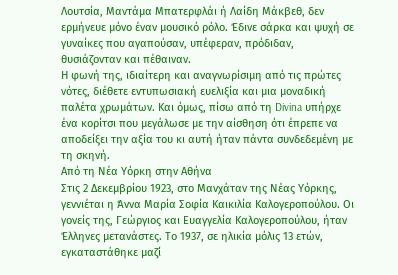Λουτσία, Μαντάμα Μπατερφλάι ή Λαίδη Μάκβεθ, δεν ερμήνευε μόνο έναν μουσικό ρόλο. Έδινε σάρκα και ψυχή σε γυναίκες που αγαπούσαν, υπέφεραν, πρόδιδαν, θυσιάζονταν και πέθαιναν.
Η φωνή της, ιδιαίτερη και αναγνωρίσιμη από τις πρώτες νότες, διέθετε εντυπωσιακή ευελιξία και μια μοναδική παλέτα χρωμάτων. Και όμως, πίσω από τη Divina υπήρχε ένα κορίτσι που μεγάλωσε με την αίσθηση ότι έπρεπε να αποδείξει την αξία του κι αυτή ήταν πάντα συνδεδεμένη με τη σκηνή.
Από τη Νέα Υόρκη στην Αθήνα
Στις 2 Δεκεμβρίου 1923, στο Μανχάταν της Νέας Υόρκης, γεννιέται η Άννα Μαρία Σοφία Καικιλία Καλογεροπούλου. Οι γονείς της, Γεώργιος και Ευαγγελία Καλογεροπούλου, ήταν Έλληνες μετανάστες. Το 1937, σε ηλικία μόλις 13 ετών, εγκαταστάθηκε μαζί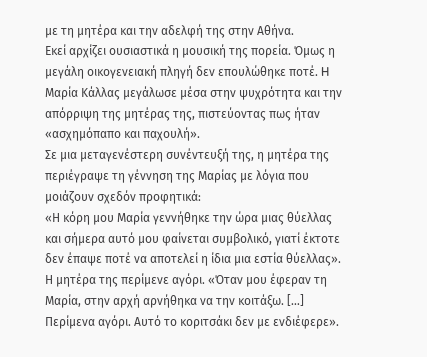με τη μητέρα και την αδελφή της στην Αθήνα.
Εκεί αρχίζει ουσιαστικά η μουσική της πορεία. Όμως η μεγάλη οικογενειακή πληγή δεν επουλώθηκε ποτέ. H Mαρία Κάλλας μεγάλωσε μέσα στην ψυχρότητα και την απόρριψη της μητέρας της, πιστεύοντας πως ήταν «ασχημόπαπο και παχουλή».
Σε μια μεταγενέστερη συνέντευξή της, η μητέρα της περιέγραψε τη γέννηση της Μαρίας με λόγια που μοιάζουν σχεδόν προφητικά:
«Η κόρη μου Μαρία γεννήθηκε την ώρα μιας θύελλας και σήμερα αυτό μου φαίνεται συμβολικό, γιατί έκτοτε δεν έπαψε ποτέ να αποτελεί η ίδια μια εστία θύελλας».
Η μητέρα της περίμενε αγόρι. «Όταν μου έφεραν τη Μαρία, στην αρχή αρνήθηκα να την κοιτάξω. […] Περίμενα αγόρι. Αυτό το κοριτσάκι δεν με ενδιέφερε».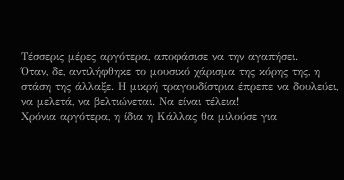Τέσσερις μέρες αργότερα, αποφάσισε να την αγαπήσει.
Όταν, δε, αντιλήφθηκε το μουσικό χάρισμα της κόρης της, η στάση της άλλαξε. Η μικρή τραγουδίστρια έπρεπε να δουλεύει, να μελετά, να βελτιώνεται. Να είναι τέλεια!
Χρόνια αργότερα, η ίδια η Κάλλας θα μιλούσε για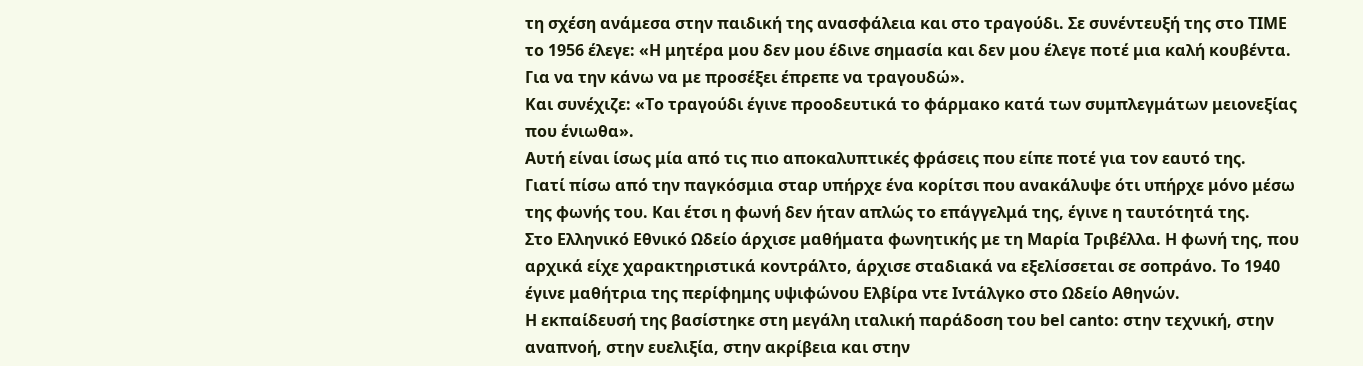τη σχέση ανάμεσα στην παιδική της ανασφάλεια και στο τραγούδι. Σε συνέντευξή της στο TIME το 1956 έλεγε: «Η μητέρα μου δεν μου έδινε σημασία και δεν μου έλεγε ποτέ μια καλή κουβέντα. Για να την κάνω να με προσέξει έπρεπε να τραγουδώ».
Και συνέχιζε: «Το τραγούδι έγινε προοδευτικά το φάρμακο κατά των συμπλεγμάτων μειονεξίας που ένιωθα».
Αυτή είναι ίσως μία από τις πιο αποκαλυπτικές φράσεις που είπε ποτέ για τον εαυτό της.
Γιατί πίσω από την παγκόσμια σταρ υπήρχε ένα κορίτσι που ανακάλυψε ότι υπήρχε μόνο μέσω της φωνής του. Και έτσι η φωνή δεν ήταν απλώς το επάγγελμά της, έγινε η ταυτότητά της.
Στο Ελληνικό Εθνικό Ωδείο άρχισε μαθήματα φωνητικής με τη Μαρία Τριβέλλα. Η φωνή της, που αρχικά είχε χαρακτηριστικά κοντράλτο, άρχισε σταδιακά να εξελίσσεται σε σοπράνο. Το 1940 έγινε μαθήτρια της περίφημης υψιφώνου Ελβίρα ντε Ιντάλγκο στο Ωδείο Αθηνών.
Η εκπαίδευσή της βασίστηκε στη μεγάλη ιταλική παράδοση του bel canto: στην τεχνική, στην αναπνοή, στην ευελιξία, στην ακρίβεια και στην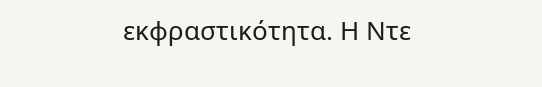εκφραστικότητα. Η Ντε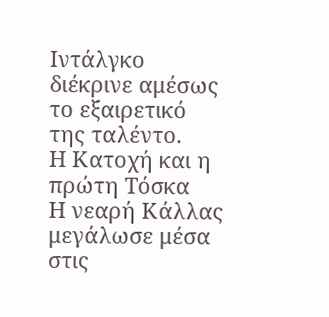Ιντάλγκο διέκρινε αμέσως το εξαιρετικό της ταλέντο.
Η Κατοχή και η πρώτη Τόσκα
Η νεαρή Κάλλας μεγάλωσε μέσα στις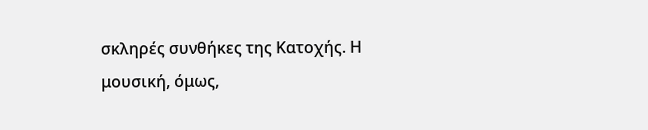σκληρές συνθήκες της Κατοχής. Η μουσική, όμως,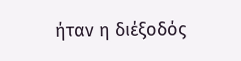ήταν η διέξοδός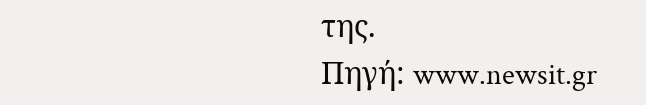της.
Πηγή: www.newsit.gr